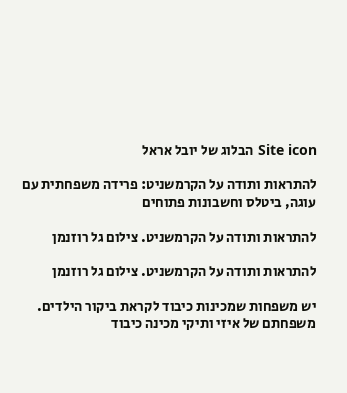Site icon הבלוג של יובל אראל

להתראות ותודה על הקרמשניט: פרידה משפחתית עם עוגה, ביטלס וחשבונות פתוחים

להתראות ותודה על הקרמשניט. צילום גל רוזנמן

להתראות ותודה על הקרמשניט. צילום גל רוזנמן

יש משפחות שמכינות כיבוד לקראת ביקור הילדים. משפחתם של איזי ותיקי מכינה כיבוד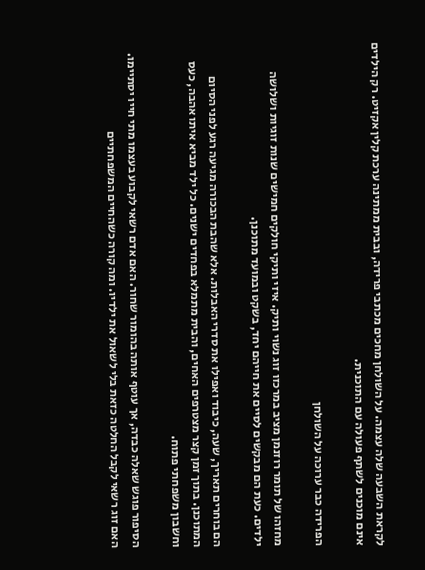לקראת השבעה שלה עצמה. על השולחן מחכים מכתבי פרידה, ובבית ממתינה ערכת קלין אקזיט. רק הילדים אינם מוכנים לשתף פעולה עם התוכנית.

הפרידה כבר ערוכה על השולחן

מחזהו של תומר רוזנמן מציב במרכזו זוג נשוי ותיק. איזי ותיקי חולקים חמישים שנות זוגיות ושלושה ילדים. כעת הם מבקשים לסיים את חייהם יחד, בשקט ובמועד מתוכנן.

הם בוחרים תאריך, שעה, כיבוד ואפילו את סדרי האבלות. אלא שהבת הבכורה מגיעה רגע לפני הסיום המתוכנן. בתוך זמן קצר מצטרפים האחים, והבית מתמלא בפחדים ישנים. כל ילד מביא איתו אהבה, כעס וחשבון משפחתי פתוח.

הסיפור פוגש שאלה כבדה, אך עוטף אותה בהומור שחור. האם אדם רשאי לקבוע בעצמו מתי חייו יסתיימו. האם זוג רשאי לקבל החלטה כזאת בלי לשאול את ילדיו. ומה קורה כשהחיים המשפחתיים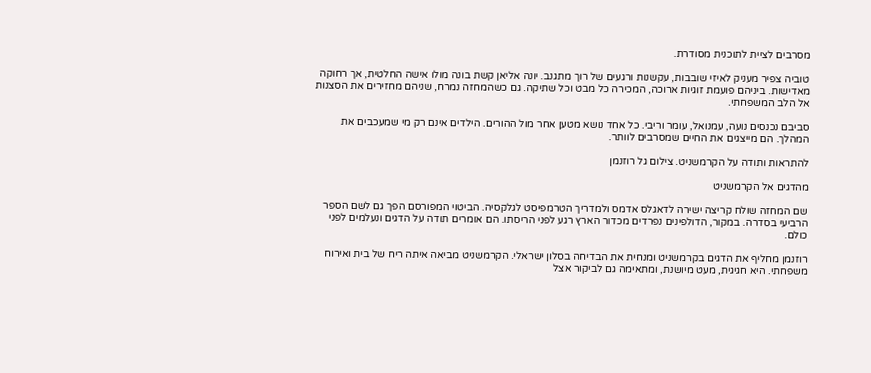מסרבים לציית לתוכנית מסודרת.

טוביה צפיר מעניק לאיזי שובבות, עקשנות ורגעים של רוך מתגנב. יונה אליאן קשת בונה מולו אישה החלטית, אך רחוקה מאדישות. ביניהם פועמת זוגיות ארוכה, המכירה כל מבט וכל שתיקה. גם כשהמחזה נמרח, שניהם מחזירים את הסצנות אל הלב המשפחתי.

סביבם נכנסים נועה, עמנואל, עומר וריבי. כל אחד נושא מטען אחר מול ההורים. הילדים אינם רק מי שמעכבים את המהלך. הם מייצגים את החיים שמסרבים לוותר.

להתראות ותודה על הקרמשניט. צילום גל רוזנמן

מהדגים אל הקרמשניט

שם המחזה שולח קריצה ישירה לדאגלס אדמס ולמדריך הטרמפיסט לגלקסיה. הביטוי המפורסם הפך גם לשם הספר הרביעי בסדרה. במקור, הדולפינים נפרדים מכדור הארץ רגע לפני הריסתו. הם אומרים תודה על הדגים ונעלמים לפני כולם.

רוזנמן מחליף את הדגים בקרמשניט ומנחית את הבדיחה בסלון ישראלי. הקרמשניט מביאה איתה ריח של בית ואירוח משפחתי. היא חגיגית, מעט מיושנת, ומתאימה גם לביקור אצל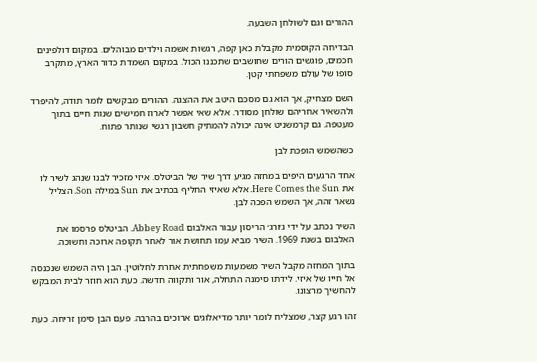ההורים וגם לשולחן השבעה.

הבדיחה הקוסמית מקבלת כאן קפה, רגשות אשמה וילדים מבוהלים. במקום דולפינים חכמים, פוגשים הורים שחושבים שתכננו הכול. במקום השמדת כדור הארץ, מתקרב סופו של עולם משפחתי קטן.

השם מצחיק, אך הוא גם מסכם היטב את ההצגה. ההורים מבקשים לומר תודה, להיפרד ולהשאיר אחריהם שולחן מסודר. אלא שאי אפשר לארוז חמישים שנות חיים בתוך מעטפה. גם קרמשניט אינה יכולה להמתיק חשבון רגשי שנותר פתוח.

כשהשמש הופכת לבן

אחד הרגעים היפים במחזה מגיע דרך שיר של הביטלס. איזי מזכיר לבנו שנהג לשיר לו את Here Comes the Sun. אלא שאיזי החליף בכתיב את Sun במילה Son. הצליל נשאר זהה, אך השמש הפכה לבן.

השיר נכתב על ידי ג׳ורג׳ הריסון עבור האלבום Abbey Road. הביטלס פרסמו את האלבום בשנת 1969. השיר מביא עמו תחושת אור לאחר תקופה ארוכה וחשוכה.

בתוך המחזה מקבל השיר משמעות משפחתית אחרת לחלוטין. הבן היה השמש שנכנסה אל חייו של איזי. לידתו סימנה התחלה, אור ותקווה חדשה. כעת הוא חוזר לבית המבקש להחשיך מרצונו.

זהו רגע קצר, שמצליח לומר יותר מדיאלוגים ארוכים בהרבה. פעם הבן סימן זריחה. כעת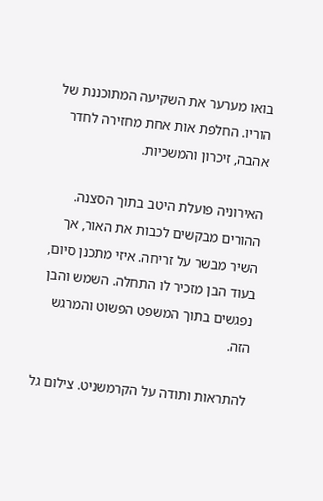בואו מערער את השקיעה המתוכננת של הוריו. החלפת אות אחת מחזירה לחדר אהבה, זיכרון והמשכיות.

האירוניה פועלת היטב בתוך הסצנה. ההורים מבקשים לכבות את האור, אך השיר מבשר על זריחה. איזי מתכנן סיום, בעוד הבן מזכיר לו התחלה. השמש והבן נפגשים בתוך המשפט הפשוט והמרגש הזה.

להתראות ותודה על הקרמשניט. צילום גל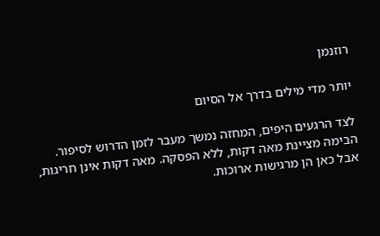רוזנמן

יותר מדי מילים בדרך אל הסיום

לצד הרגעים היפים, המחזה נמשך מעבר לזמן הדרוש לסיפור. הבימה מציינת מאה דקות, ללא הפסקה. מאה דקות אינן חריגות, אבל כאן הן מרגישות ארוכות.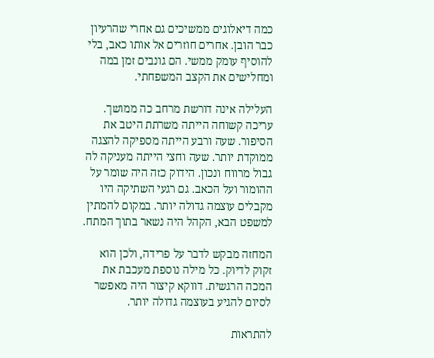כמה דיאלוגים ממשיכים גם אחרי שהרעיון כבר הובן. אחרים חוזרים אל אותו כאב, בלי להוסיף עומק ממשי. הם גונבים זמן במה ומחלישים את הקצב המשפחתי.

העלילה אינה דורשת מרחב כה ממושך. עריכה קשוחה הייתה משרתת היטב את הסיפור. שעה ורבע הייתה מספיקה להצגה ממוקדת יותר. שעה וחצי הייתה מעניקה לה גבול מרווח ונכון. הידוק כזה היה שומר על ההומור ועל הכאב. גם רגעי השתיקה היו מקבלים עוצמה גדולה יותר. במקום להמתין למשפט הבא, הקהל היה נשאר בתוך המתח.

המחזה מבקש לדבר על פרידה, ולכן הוא זקוק לדיוק. כל מילה נוספת מעכבת את המכה הרגשית. דווקא קיצור היה מאפשר לסיום להגיע בעוצמה גדולה יותר.

להתראות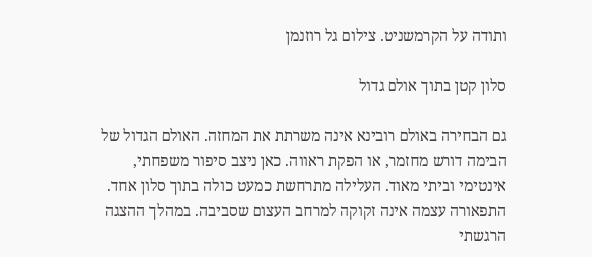ותודה על הקרמשניט. צילום גל רוזנמן

סלון קטן בתוך אולם גדול

גם הבחירה באולם רובינא אינה משרתת את המחזה. האולם הגדול של הבימה דורש מחזמר, או הפקת ראווה. כאן ניצב סיפור משפחתי, אינטימי וביתי מאוד. העלילה מתרחשת כמעט כולה בתוך סלון אחד. התפאורה עצמה אינה זקוקה למרחב העצום שסביבה. במהלך ההצגה הרגשתי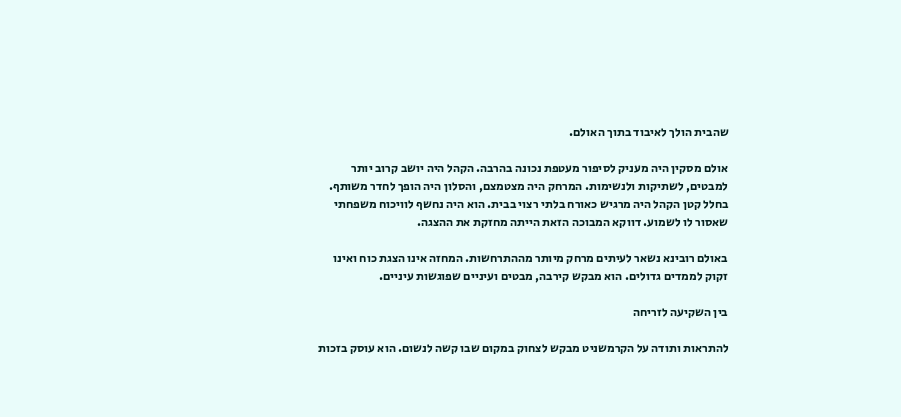שהבית הולך לאיבוד בתוך האולם.

אולם מסקין היה מעניק לסיפור מעטפת נכונה בהרבה. הקהל היה יושב קרוב יותר למבטים, לשתיקות ולנשימות. המרחק היה מצטמצם, והסלון היה הופך לחדר משותף. בחלל קטן הקהל היה מרגיש כאורח בלתי רצוי בבית. הוא היה נחשף לוויכוח משפחתי שאסור לו לשמוע. דווקא המבוכה הזאת הייתה מחזקת את ההצגה.

באולם רובינא נשאר לעיתים מרחק מיותר מההתרחשות. המחזה אינו הצגת כוח ואינו זקוק לממדים גדולים. הוא מבקש קירבה, מבטים ועיניים שפוגשות עיניים.

בין השקיעה לזריחה

להתראות ותודה על הקרמשניט מבקש לצחוק במקום שבו קשה לנשום. הוא עוסק בזכות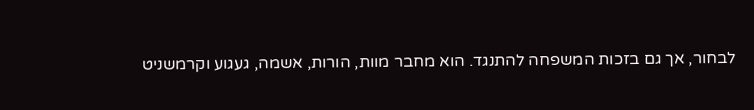לבחור, אך גם בזכות המשפחה להתנגד. הוא מחבר מוות, הורות, אשמה, געגוע וקרמשניט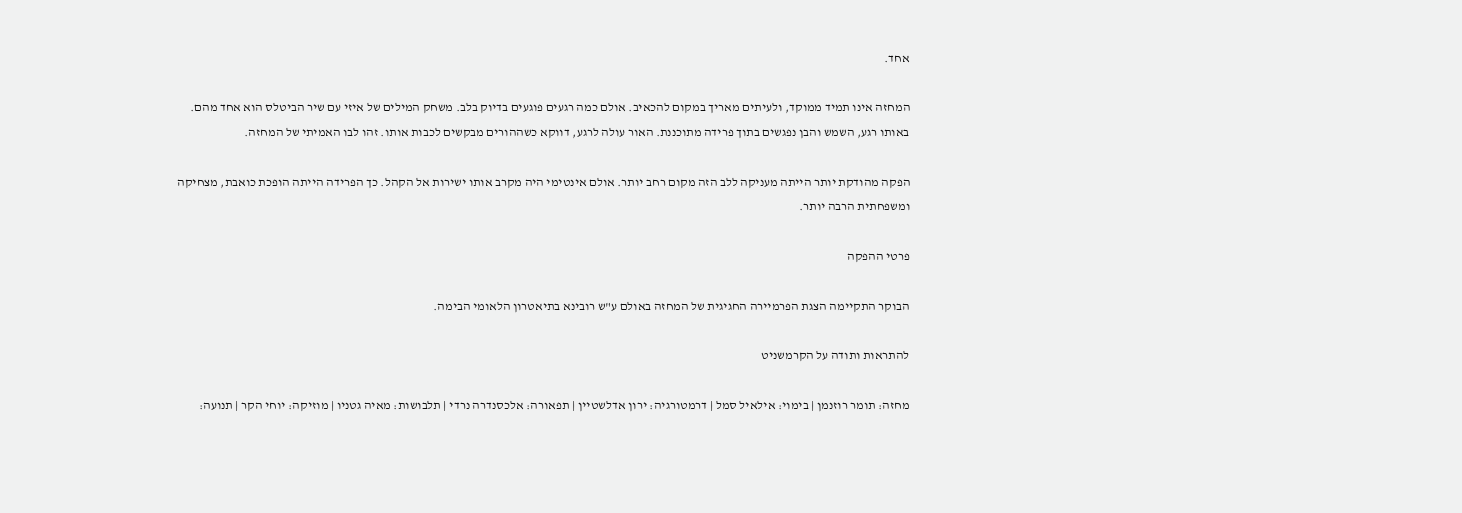אחד.

המחזה אינו תמיד ממוקד, ולעיתים מאריך במקום להכאיב. אולם כמה רגעים פוגעים בדיוק בלב. משחק המילים של איזי עם שיר הביטלס הוא אחד מהם. באותו רגע, השמש והבן נפגשים בתוך פרידה מתוכננת. האור עולה לרגע, דווקא כשההורים מבקשים לכבות אותו. זהו לבו האמיתי של המחזה.

הפקה מהודקת יותר הייתה מעניקה ללב הזה מקום רחב יותר. אולם אינטימי היה מקרב אותו ישירות אל הקהל. כך הפרידה הייתה הופכת כואבת, מצחיקה ומשפחתית הרבה יותר.

פרטי ההפקה

הבוקר התקיימה הצגת הפרמיירה החגיגית של המחזה באולם ע"ש רובינא בתיאטרון הלאומי הבימה.

להתראות ותודה על הקרמשניט

מחזה: תומר רוזנמן | בימוי: אילאיל סמל | דרמטורגיה: ירון אדלשטיין | תפאורה: אלכסנדרה נרדי | תלבושות: מאיה גטניו | מוזיקה: יוחי הקר | תנועה: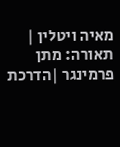מאיה ויטלין | תאורה: מתן פרמינגר |הדרכת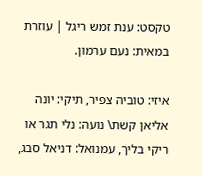טקסט: ענת זמש ריגל | עוזרת במאית: נעם ערמון.

איזי: טוביה צפיר, תיקי: יונה אליאן קשת\ נועה: נלי תגר או ריקי בליך, עמנואל: דניאל סבג,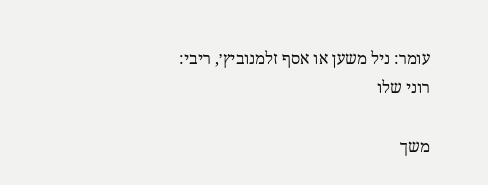עומר: ניל משען או אסף זלמנוביץ׳, ריבי: רוני שלו

משך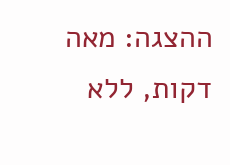ההצגה: מאה דקות, ללא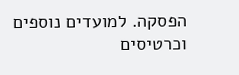הפסקה. למועדים נוספים וכרטיסים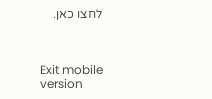לחצו כאן.



Exit mobile version